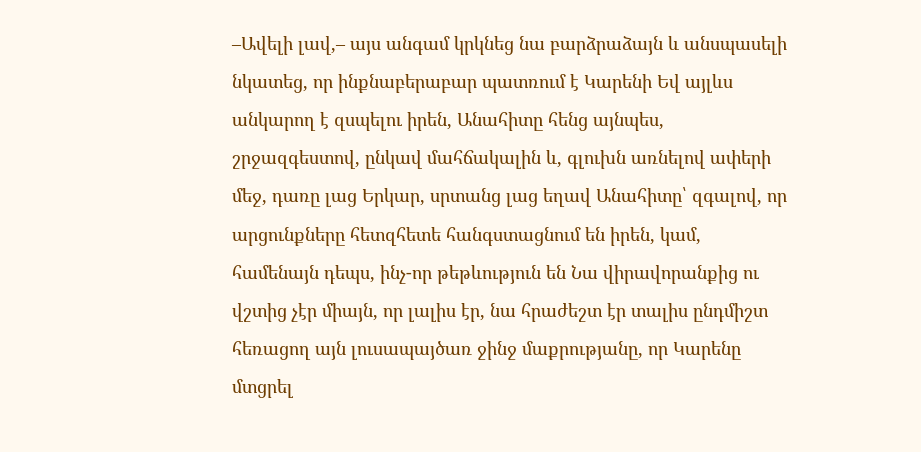–Ավելի լավ,– այս անգամ կրկնեց նա բարձրաձայն և անսպասելի նկատեց, որ ինքնաբերաբար պատռում է Կարենի Եվ այլևս անկարող է զսպելու իրեն, Անահիտը հենց այնպես, շրջազգեստով, ընկավ մահճակալին և, գլուխն առնելով ափերի մեջ, դառը լաց Երկար, սրտանց լաց եղավ Անահիտը՝ զգալով, որ արցունքները հետզհետե հանգստացնում են իրեն, կամ, համենայն դեպս, ինչ-որ թեթևություն են Նա վիրավորանքից ու վշտից չէր միայն, որ լալիս էր, նա հրաժեշտ էր տալիս ընդմիշտ հեռացող այն լուսապայծառ ջինջ մաքրությանը, որ Կարենը մտցրել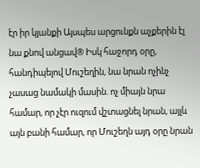էր իր կյանքի Այսպես արցունքն աչքերին էլ նա քնով անցավ® Իսկ հաջորդ օրը, հանդիպելով Մուշեղին, նա նրան ոչինչ չասաց նամակի մասին. ոչ միայն նրա համար, որ չէր ուզում վշտացնել նրան, այլև այն բանի համար, որ Մուշեղն այդ օրը նրան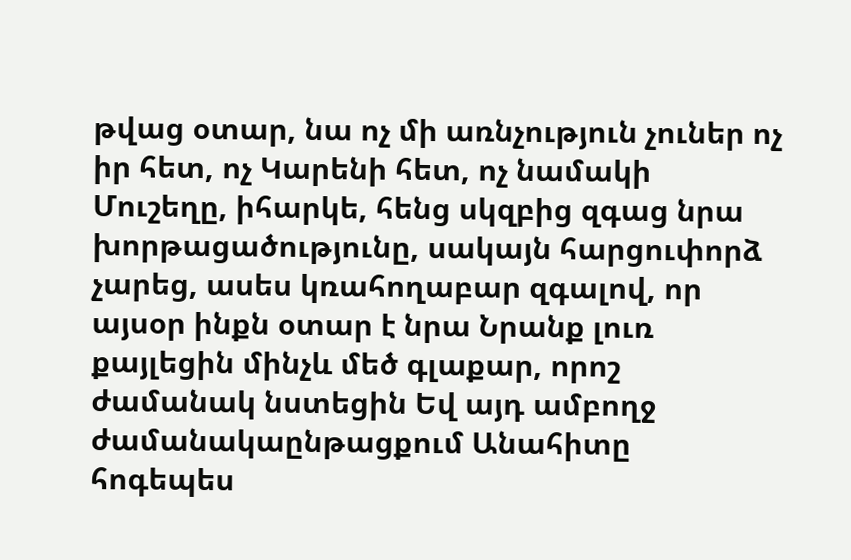թվաց օտար, նա ոչ մի առնչություն չուներ ոչ իր հետ, ոչ Կարենի հետ, ոչ նամակի Մուշեղը, իհարկե, հենց սկզբից զգաց նրա խորթացածությունը, սակայն հարցուփորձ չարեց, ասես կռահողաբար զգալով, որ այսօր ինքն օտար է նրա Նրանք լուռ քայլեցին մինչև մեծ գլաքար, որոշ ժամանակ նստեցին Եվ այդ ամբողջ ժամանակաընթացքում Անահիտը հոգեպես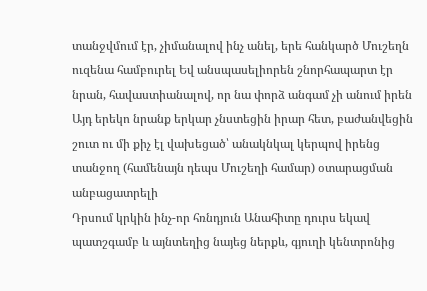տանջվմում էր, չիմանալով ինչ անել, երե հանկարծ Մուշեղն ուզենա համբուրել Եվ անսպասելիորեն շնորհապարտ էր նրան, հավաստիանալով, որ նա փորձ անգամ չի անում իրեն Այդ երեկո նրանք երկար չնստեցին իրար հետ, բաժանվեցին շուտ ու մի քիչ էլ վախեցած՝ անակնկալ կերպով իրենց տանջող (համենայն դեպս Մուշեղի համար) օտարացման անբացատրելի
Դրսում կրկին ինչ-որ հռնդյուն Անահիտը դուրս եկավ պատշգամբ և այնտեղից նայեց ներքև, գյուղի կենտրոնից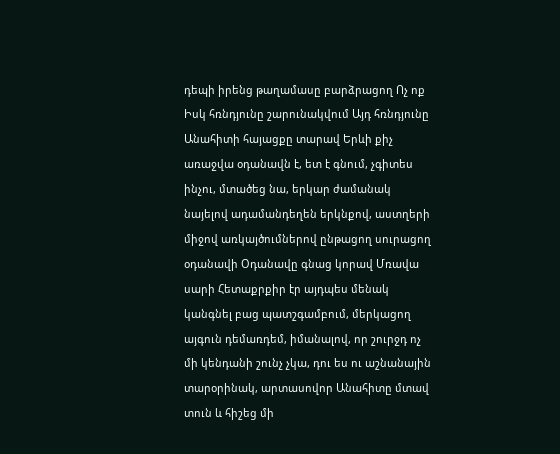դեպի իրենց թաղամասը բարձրացող Ոչ ոք Իսկ հռնդյունը շարունակվում Այդ հռնդյունը Անահիտի հայացքը տարավ Երևի քիչ առաջվա օդանավն է, ետ է գնում, չգիտես ինչու, մտածեց նա, երկար ժամանակ նայելով ադամանդեղեն երկնքով, աստղերի միջով առկայծումներով ընթացող սուրացող օդանավի Օդանավը գնաց կորավ Մռավա սարի Հետաքրքիր էր այդպես մենակ կանգնել բաց պատշգամբում, մերկացող այգուն դեմառդեմ, իմանալով, որ շուրջդ ոչ մի կենդանի շունչ չկա, դու ես ու աշնանային տարօրինակ, արտասովոր Անահիտը մտավ տուն և հիշեց մի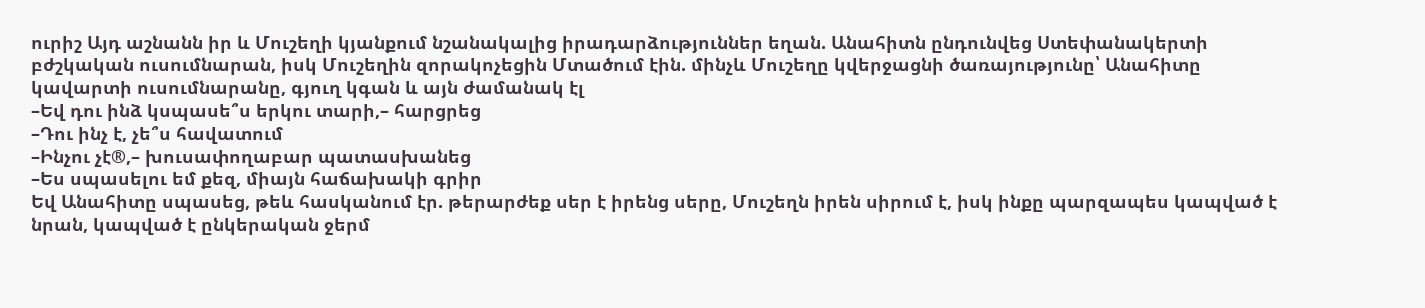ուրիշ Այդ աշնանն իր և Մուշեղի կյանքում նշանակալից իրադարձություններ եղան. Անահիտն ընդունվեց Ստեփանակերտի բժշկական ուսումնարան, իսկ Մուշեղին զորակոչեցին Մտածում էին. մինչև Մուշեղը կվերջացնի ծառայությունը՝ Անահիտը կավարտի ուսումնարանը, գյուղ կգան և այն ժամանակ էլ
–Եվ դու ինձ կսպասե՞ս երկու տարի,– հարցրեց
–Դու ինչ է, չե՞ս հավատում
–Ինչու չէ®,– խուսափողաբար պատասխանեց
–Ես սպասելու եմ քեզ, միայն հաճախակի գրիր
Եվ Անահիտը սպասեց, թեև հասկանում էր. թերարժեք սեր է իրենց սերը, Մուշեղն իրեն սիրում է, իսկ ինքը պարզապես կապված է նրան, կապված է ընկերական ջերմ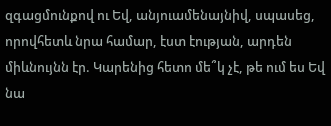զգացմունքով ու Եվ, անյուամենայնիվ, սպասեց, որովհետև նրա համար, էստ էության, արդեն միևնույնն էր. Կարենից հետո մե՞կ չէ, թե ում ես Եվ նա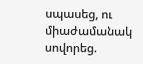սպասեց, ու միաժամանակ սովորեց.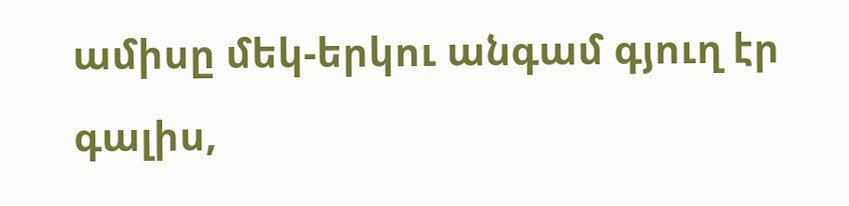ամիսը մեկ-երկու անգամ գյուղ էր գալիս,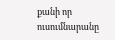քանի որ ուսումնարանը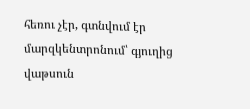հեռու չէր, գտնվում էր մարզկենտրոնում՝ գյուղից վաթսուն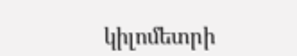կիլոմետրի